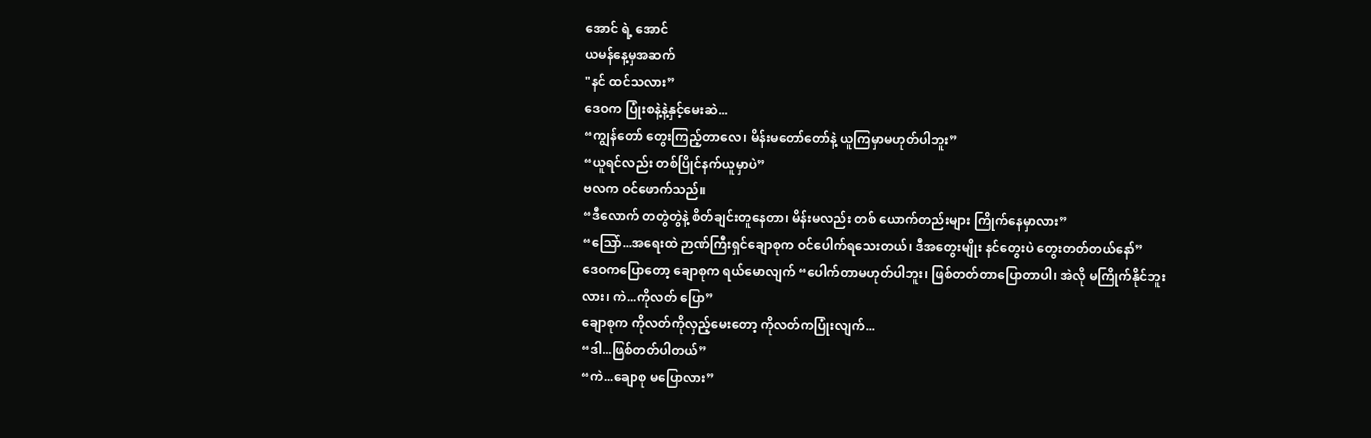အောင် ရဲ့ အောင်
ယမန်နေ့မှအဆက်
"နင် ထင်သလား”
ဒေဝက ပြုံးစနဲ့နဲ့နှင့်မေးဆဲ...
“ကျွန်တော် တွေးကြည့်တာလေ၊ မိန်းမတော်တော်နဲ့ ယူကြမှာမဟုတ်ပါဘူး”
“ယူရင်လည်း တစ်ပြိုင်နက်ယူမှာပဲ”
ဗလက ဝင်ဖောက်သည်။
“ဒီလောက် တတွဲတွဲနဲ့ စိတ်ချင်းတူနေတာ၊ မိန်းမလည်း တစ် ယောက်တည်းများ ကြိုက်နေမှာလား”
“သြော်...အရေးထဲ ဉာဏ်ကြီးရှင်ချောစုက ဝင်ပေါက်ရသေးတယ်၊ ဒီအတွေးမျိုး နင်တွေးပဲ တွေးတတ်တယ်နော်”
ဒေဝကပြောတော့ ချောစုက ရယ်မောလျက် “ပေါက်တာမဟုတ်ပါဘူး၊ ဖြစ်တတ်တာပြောတာပါ၊ အဲလို မကြိုက်နိုင်ဘူးလား၊ ကဲ...ကိုလတ် ပြော”
ချောစုက ကိုလတ်ကိုလှည့်မေးတော့ ကိုလတ်ကပြုံးလျက်...
“ဒါ...ဖြစ်တတ်ပါတယ်”
“ကဲ...ချောစု မပြောလား”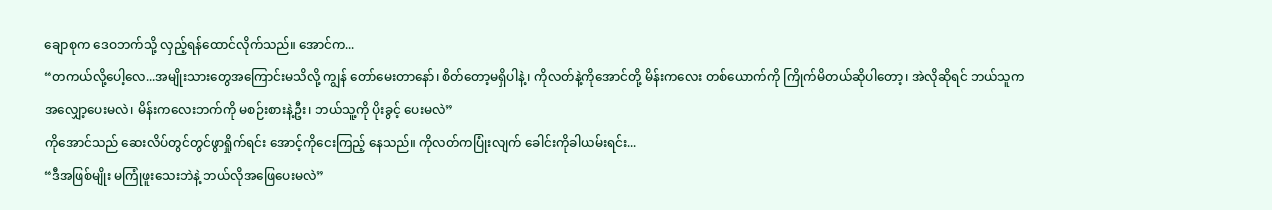ချောစုက ဒေဝဘက်သို့ လှည့်ရန်ထောင်လိုက်သည်။ အောင်က...
“တကယ်လို့ပေါ့လေ...အမျိုးသားတွေအကြောင်းမသိလို့ ကျွန် တော်မေးတာနော်၊ စိတ်တော့မရှိပါနဲ့၊ ကိုလတ်နဲ့ကိုအောင်တို့ မိန်းကလေး တစ်ယောက်ကို ကြိုက်မိတယ်ဆိုပါတော့၊ အဲလိုဆိုရင် ဘယ်သူက အလျှော့ပေးမလဲ၊ မိန်းကလေးဘက်ကို မစဉ်းစားနဲ့ဦး၊ ဘယ်သူ့ကို ပိုးခွင့် ပေးမလဲ”
ကိုအောင်သည် ဆေးလိပ်တွင်တွင်ဖွာရှိုက်ရင်း အောင့်ကိုငေးကြည့် နေသည်။ ကိုလတ်ကပြုံးလျက် ခေါင်းကိုခါယမ်းရင်း...
“ဒီအဖြစ်မျိုး မကြုံဖူးသေးဘဲနဲ့ ဘယ်လိုအဖြေပေးမလဲ”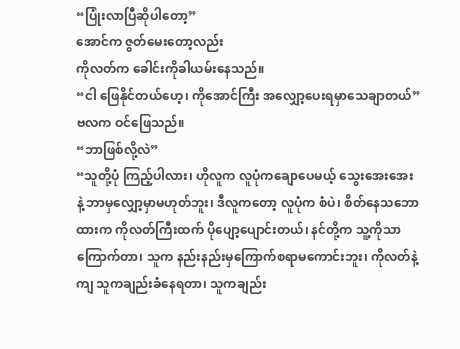“ပြုံးလာပြီဆိုပါတော့”
အောင်က ဇွတ်မေးတော့လည်း
ကိုလတ်က ခေါင်းကိုခါယမ်းနေသည်။
“ငါ ဖြေနိုင်တယ်ဟေ့၊ ကိုအောင်ကြီး အလျှော့ပေးရမှာသေချာတယ်”
ဗလက ဝင်ဖြေသည်။
“ဘာဖြစ်လို့လဲ”
“သူတို့ပုံ ကြည့်ပါလား၊ ဟိုလူက လူပုံကချောပေမယ့် သွေးအေးအေး နဲ့ ဘာမှလျှော့မှာမဟုတ်ဘူး၊ ဒီလူကတော့ လူပုံက စံပဲ၊ စိတ်နေသဘော ထားက ကိုလတ်ကြီးထက် ပိုပျော့ပျောင်းတယ်၊ နင်တို့က သူ့ကိုသာ ကြောက်တာ၊ သူက နည်းနည်းမှကြောက်စရာမကောင်းဘူး၊ ကိုလတ်နဲ့ကျ သူကချည်းခံနေရတာ၊ သူကချည်း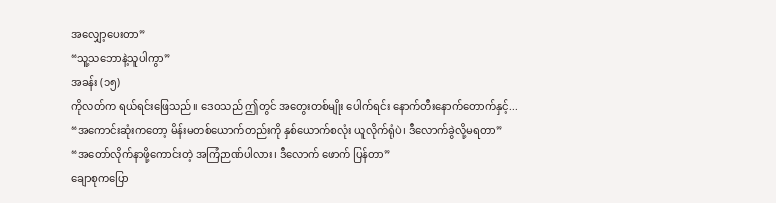အလျှော့ပေးတာ”
“သူ့သဘောနဲ့သူပါကွာ”
အခန်း (၁၅)
ကိုလတ်က ရယ်ရင်းဖြေသည်။ ဒေဝသည် ဤတွင် အတွေးတစ်မျိုး ပေါက်ရင်း နောက်တီးနောက်တောက်နှင့်...
“အကောင်းဆုံးကတော့ မိန်းမတစ်ယောက်တည်းကို နှစ်ယောက်စလုံး ယူလိုက်ရုံပဲ၊ ဒီလောက်ခွဲလို့မရတာ”
“အတော်လိုက်နာဖို့ကောင်းတဲ့ အကြံဉာဏ်ပါလား၊ ဒီလောက် ဖောက် ပြန်တာ”
ချောစုကပြော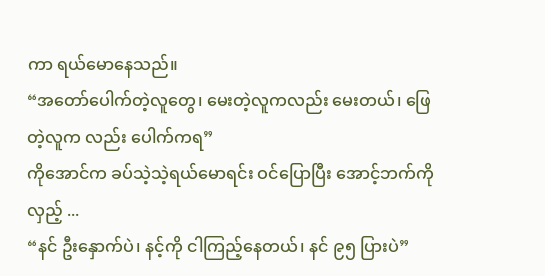ကာ ရယ်မောနေသည်။
“အတော်ပေါက်တဲ့လူတွေ၊ မေးတဲ့လူကလည်း မေးတယ်၊ ဖြေတဲ့လူက လည်း ပေါက်ကရ”
ကိုအောင်က ခပ်သဲ့သဲ့ရယ်မောရင်း ဝင်ပြောပြီး အောင့်ဘက်ကိုလှည့် ...
“နင် ဦးနှောက်ပဲ၊ နင့်ကို ငါကြည့်နေတယ်၊ နင် ၉၅ ပြားပဲ”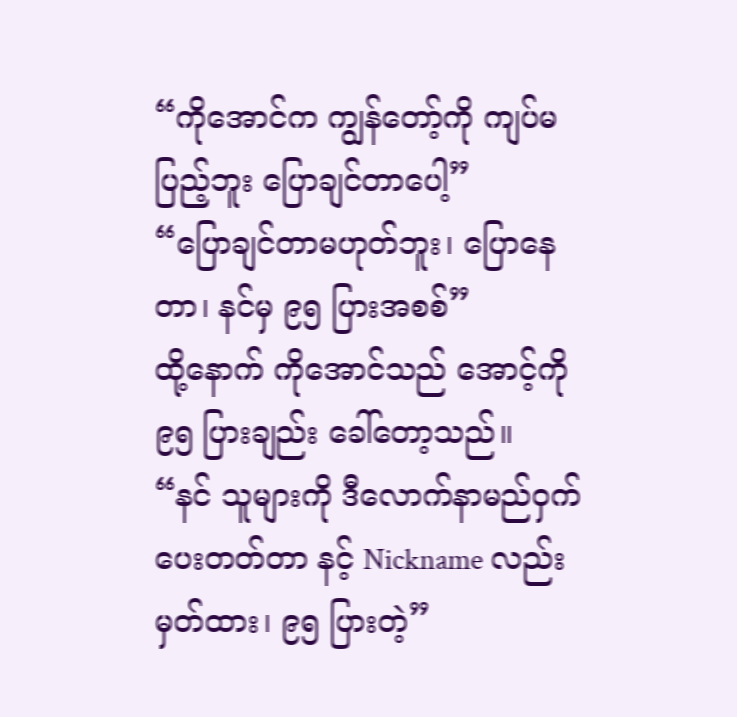“ကိုအောင်က ကျွန်တော့်ကို ကျပ်မပြည့်ဘူး ပြောချင်တာပေါ့”
“ပြောချင်တာမဟုတ်ဘူး၊ ပြောနေတာ၊ နင်မှ ၉၅ ပြားအစစ်”
ထို့နောက် ကိုအောင်သည် အောင့်ကို ၉၅ ပြားချည်း ခေါ်တော့သည်။
“နင် သူများကို ဒီလောက်နာမည်ဝှက်ပေးတတ်တာ နင့် Nickname လည်းမှတ်ထား၊ ၉၅ ပြားတဲ့”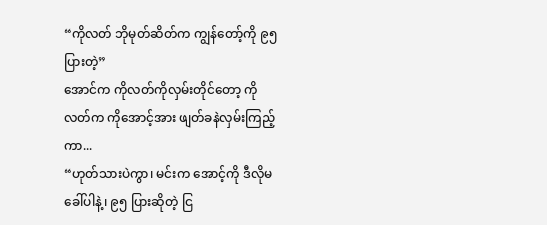“ကိုလတ် ဘိုမုတ်ဆိတ်က ကျွန်တော့်ကို ၉၅ ပြားတဲ့”
အောင်က ကိုလတ်ကိုလှမ်းတိုင်တော့ ကိုလတ်က ကိုအောင့်အား ဖျတ်ခနဲလှမ်းကြည့်ကာ...
“ဟုတ်သားပဲကွာ၊ မင်းက အောင့်ကို ဒီလိုမခေါ်ပါနဲ့၊ ၉၅ ပြားဆိုတဲ့ ငြ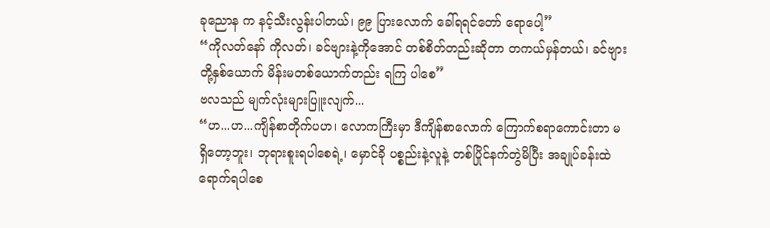ခုညောန က နင့်သီးလွန်းပါတယ်၊ ၉၉ ပြားလောက် ခေါ်ရရင်တော် ရောပေါ့”
“ကိုလတ်နော် ကိုလတ်၊ ခင်ဗျားနဲ့ကိုအောင် တစ်စိတ်တည်းဆိုတာ တကယ်မှန်တယ်၊ ခင်ဗျားတို့နှစ်ယောက် မိန်းမတစ်ယောက်တည်း ရကြ ပါစေ”
ဗလသည် မျက်လုံးများပြူးလျက်...
“ဟ...ဟ...ကျိန်စာတိုက်ပဟ၊ လောကကြီးမှာ ဒီကျိန်စာလောက် ကြောက်စရာကောင်းတာ မရှိတော့ဘူး၊ ဘုရားစူးရပါစေရဲ့၊ မှောင်ခို ပစ္စည်းနဲ့လူနဲ့ တစ်ပြိုင်နက်တွဲမိပြီး အချုပ်ခန်းထဲရောက်ရပါစေ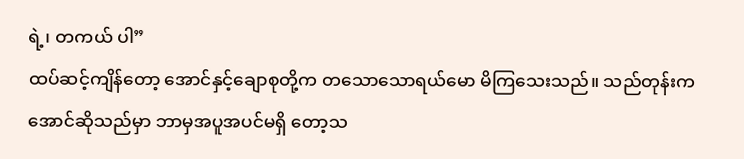ရဲ့၊ တကယ် ပါ”
ထပ်ဆင့်ကျိန်တော့ အောင်နှင့်ချောစုတို့က တသောသောရယ်မော မိကြသေးသည်။ သည်တုန်းက အောင်ဆိုသည်မှာ ဘာမှအပူအပင်မရှိ တော့သ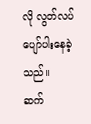လို လွတ်လပ်ပျော်ပါးနေခဲ့သည်။
ဆက်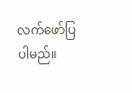လက်ဖော်ပြပါမည်။